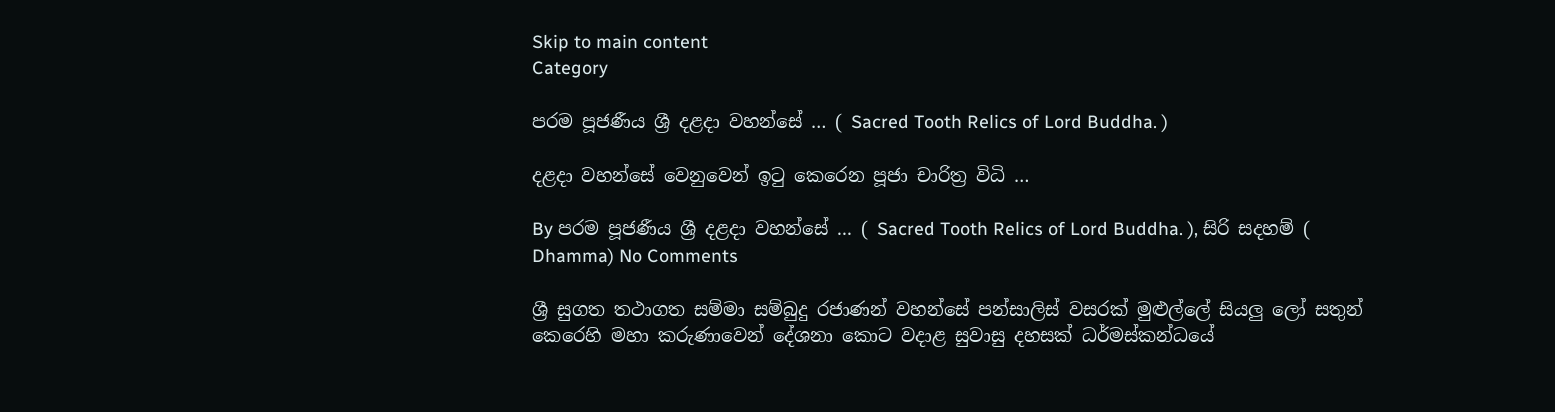Skip to main content
Category

පරම පූජණීය ශ්‍රී දළදා වහන්සේ … ( Sacred Tooth Relics of Lord Buddha. )

දළදා වහන්සේ වෙනුවෙන් ඉටු කෙරෙන පූජා චාරිත්‍ර විධි …

By පරම පූජණීය ශ්‍රී දළදා වහන්සේ ... ( Sacred Tooth Relics of Lord Buddha. ), සිරි සදහම් ( Dhamma) No Comments

ශ්‍රී සුගත තථාගත සම්මා සම්බුදු රජාණන් වහන්සේ පන්සාලිස් වසරක් මුළුල්ලේ සියලු ලෝ සතුන් කෙරෙහි මහා කරුණාවෙන් දේශනා කොට වදාළ සුවාසු දහසක් ධර්මස්කන්ධයේ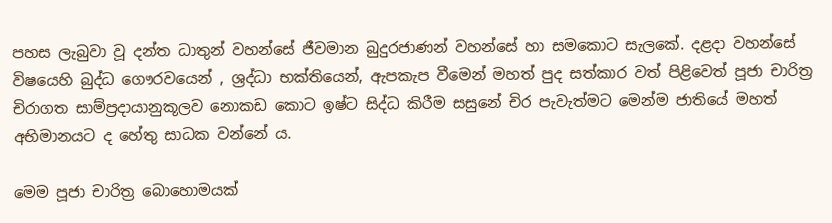පහස ලැබුවා වූ දන්ත ධාතුන් වහන්සේ ජීවමාන බුදුරජාණන් වහන්සේ හා සමකොට සැලකේ. දළදා වහන්සේ විෂයෙහි බුද්ධ ගෞරවයෙන් , ශ්‍රද්ධා භක්තියෙන්, ඇපකැප වීමෙන් මහත් පුද සත්කාර වත් පිළිවෙත් පූජා චාරිත්‍ර චිරාගත සාම්ප්‍රදායානුකූලව නොකඩ කොට ඉෂ්ට සිද්ධ කිරීම සසුනේ චිර පැවැත්මට මෙන්ම ජාතියේ මහත් අභිමානයට ද හේතු සාධක වන්නේ ය.

මෙම පූජා චාරිත්‍ර බොහොමයක්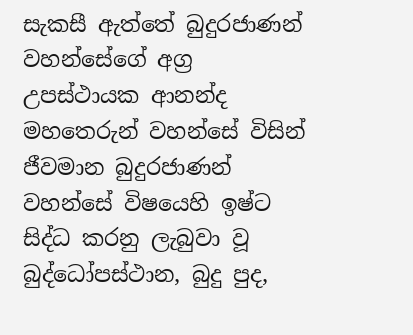සැකසී ඇත්තේ බුදුරජාණන් වහන්සේගේ අග්‍ර උපස්ථායක ආනන්ද මහතෙරුන් වහන්සේ විසින් ජීවමාන බුදුරජාණන් වහන්සේ විෂයෙහි ඉෂ්ට සිද්ධ කරනු ලැබුවා වූ බුද්ධෝපස්ථාන, බුදු පුද,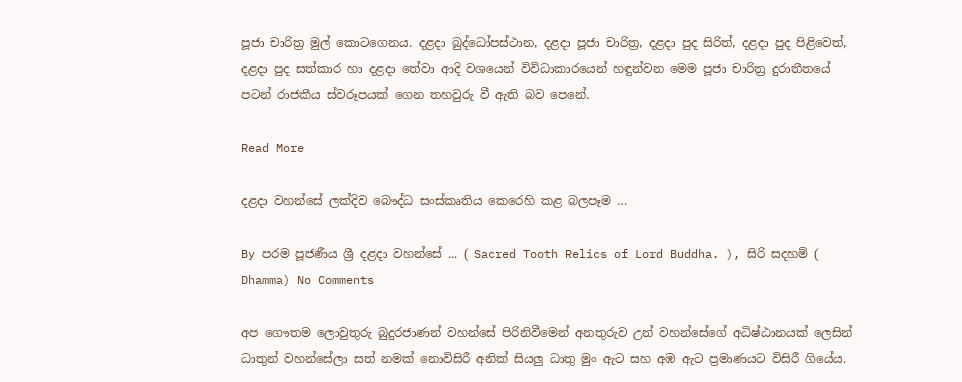පූජා චාරිත්‍ර මුල් කොටගෙනය. දළදා බුද්ධෝපස්ථාන, දළදා පූජා චාරිත්‍ර, දළදා පුද සිරිත්, දළදා පුද පිළිවෙත්, දළදා පුද සත්කාර හා දළදා තේවා ආදි වශයෙන් විවිධාකාරයෙන් හඳුන්වන මෙම පූජා චාරිත්‍ර දුරාතීතයේ පටන් රාජකීය ස්වරූපයක් ගෙන තහවුරු වී ඇති බව පෙනේ.

Read More

දළදා වහන්සේ ලක්දිව බෞද්ධ සංස්කෘතිය කෙරෙහි කළ බලපෑම …

By පරම පූජණීය ශ්‍රී දළදා වහන්සේ ... ( Sacred Tooth Relics of Lord Buddha. ), සිරි සදහම් ( Dhamma) No Comments

අප ගෞතම ලොවුතුරු බුදුරජාණන් වහන්සේ පිරිනිවීමෙන් අනතුරුව උන් වහන්සේගේ අධිෂ්ඨානයක් ලෙසින් ධාතුන් වහන්සේලා සත් නමක් නොවිසිරී අනික් සියලු ධාතු මුං ඇට සහ අඹ ඇට ප්‍රමාණයට විසිරී ගියේය.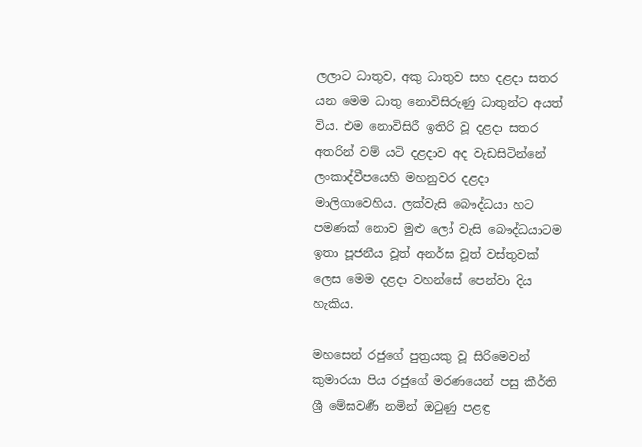ලලාට ධාතුව, අකු ධාතුව සහ දළදා සතර යන මෙම ධාතු නොවිසිරුණු ධාතුන්ට අයත් විය. එම නොවිසිරී ඉතිරි වූ දළදා සතර අතරින් වම් යටි දළදාව අද වැඩසිටින්නේ ලංකාද්වීපයෙහි මහනුවර දළදා මාලිගාවෙහිය. ලක්වැසි බෞද්ධයා හට පමණක් නොව මුළු ලෝ වැසි බෞද්ධයාටම ඉතා පූජනීය වූත් අනර්ඝ වූත් වස්තුවක් ලෙස මෙම දළදා වහන්සේ පෙන්වා දිය හැකිය.

මහසෙන් රජුගේ පුත්‍රයකු වූ සිරිමෙවන් කුමාරයා පිය රජුගේ මරණයෙන් පසු කීර්ති ශ්‍රී මේඝවර්‍ණ නමින් ඔටුණු පළඳ්‍ර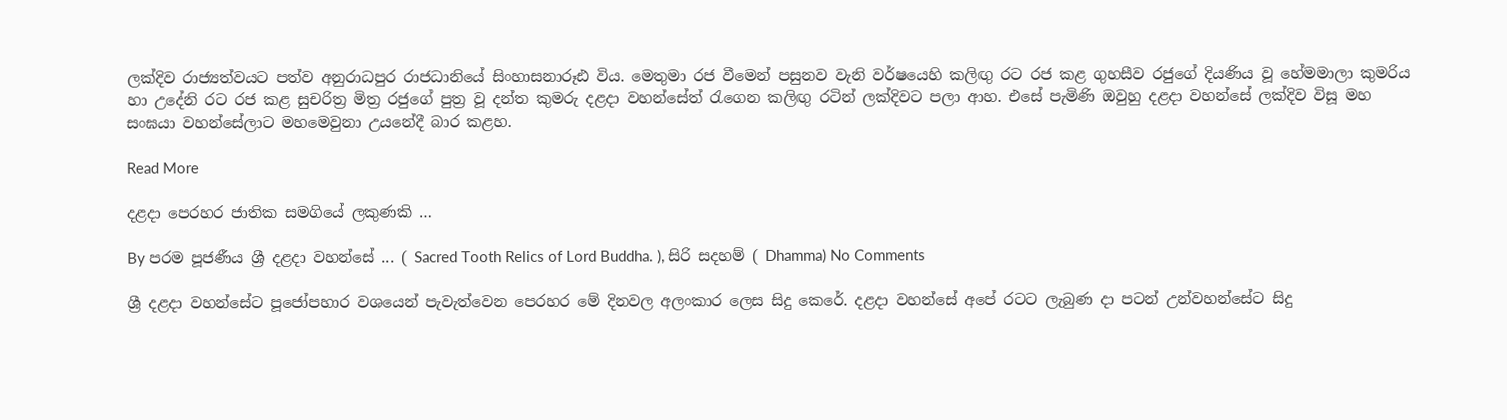ලක්දිව රාජ්‍යත්වයට පත්ව අනුරාධපුර රාජධානියේ සිංහාසනාරූඪ විය. මෙතුමා රජ වීමෙන් පසුනව වැනි වර්ෂයෙහි කලිඟු රට රජ කළ ගුහසීව රජුගේ දියණිය වූ හේමමාලා කුමරිය හා උදේනි රට රජ කළ සුචරිත්‍ර මිත්‍ර රජුගේ පුත්‍ර වූ දන්ත කුමරු දළදා වහන්සේත් රැගෙන කලිඟු රටින් ලක්දිවට පලා ආහ. එසේ පැමිණි ඔවුහු දළදා වහන්සේ ලක්දිව විසූ මහ සංඝයා වහන්සේලාට මහමෙවුනා උයනේදී බාර කළහ.

Read More

දළදා පෙරහර ජාතික සමගියේ ලකුණකි …

By පරම පූජණීය ශ්‍රී දළදා වහන්සේ ... ( Sacred Tooth Relics of Lord Buddha. ), සිරි සදහම් ( Dhamma) No Comments

ශ්‍රී දළදා වහන්සේට පූජෝපහාර වශයෙන් පැවැත්වෙන පෙරහර මේ දිනවල අලංකාර ලෙස සිදු කෙරේ. දළදා වහන්සේ අපේ රටට ලැබුණ දා පටන් උන්වහන්සේට සිදු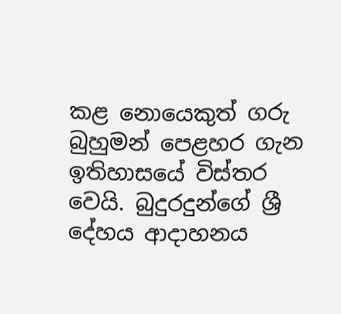කළ නොයෙකුත් ගරු බුහුමන් පෙළහර ගැන ඉතිහාසයේ විස්තර වෙයි. බුදුරදුන්ගේ ශ්‍රී දේහය ආදාහනය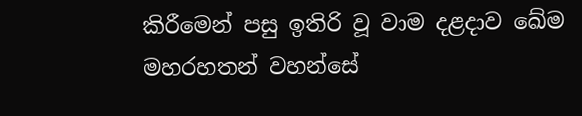කිරීමෙන් පසු ඉතිරි වූ වාම දළදාව ඛේම මහරහතන් වහන්සේ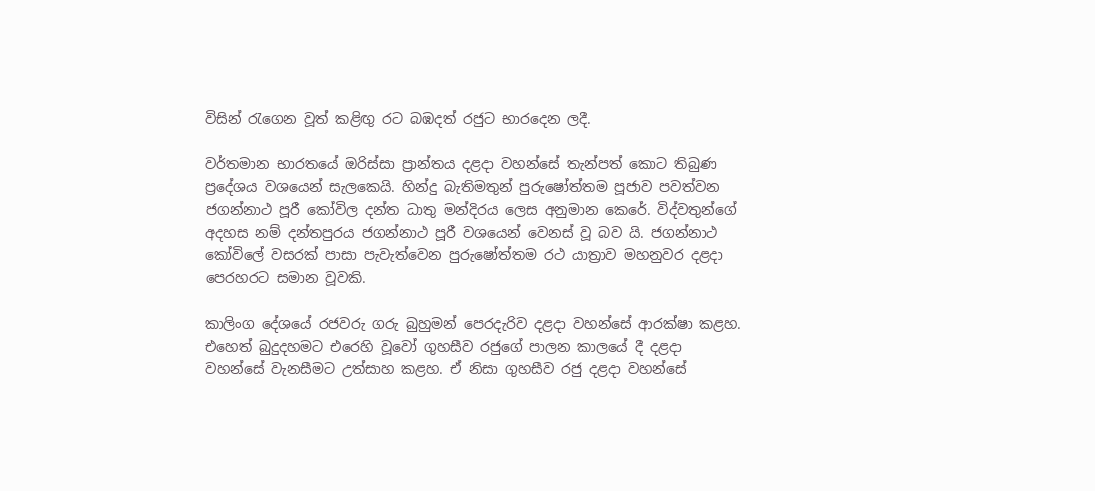විසින් රැගෙන වූත් කළිඟු රට බඹදත් රජුට භාරදෙන ලදී.

වර්තමාන භාරතයේ ඔරිස්සා ප්‍රාන්තය දළදා වහන්සේ තැන්පත් කොට තිබුණ ප්‍රදේශය වශයෙන් සැලකෙයි. හින්දු බැතිමතුන් පුරුෂෝත්තම පූජාව පවත්වන ජගන්නාථ පූරී කෝවිල දන්ත ධාතු මන්දිරය ලෙස අනුමාන කෙරේ. විද්වතුන්ගේ අදහස නම් දන්තපුරය ජගන්නාථ පූරී වශයෙන් වෙනස් වූ බව යි. ජගන්නාථ කෝවිලේ වසරක් පාසා පැවැත්වෙන පුරුෂෝත්තම රථ යාත්‍රාව මහනුවර දළදා පෙරහරට සමාන වූවකි.

කාලිංග දේශයේ රජවරු ගරු බුහුමන් පෙරදැරිව දළදා වහන්සේ ආරක්ෂා කළහ. එහෙත් බුදුදහමට එරෙහි වූවෝ ගුහසීව රජුගේ පාලන කාලයේ දී දළදා වහන්සේ වැනසීමට උත්සාහ කළහ. ඒ නිසා ගුහසීව රජු දළදා වහන්සේ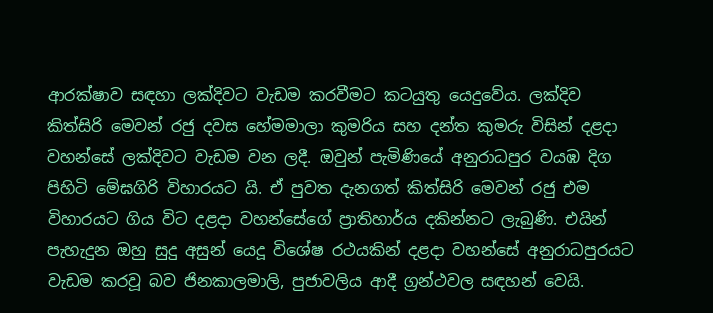ආරක්ෂාව සඳහා ලක්දිවට වැඩම කරවීමට කටයුතු යෙදුවේය. ලක්දිව කිත්සිරි මෙවන් රජු දවස හේමමාලා කුමරිය සහ දන්ත කුමරු විසින් දළදා වහන්සේ ලක්දිවට වැඩම වන ලදී. ඔවුන් පැමිණියේ අනුරාධපුර වයඹ දිග පිහිටි මේඝගිරි විහාරයට යි. ඒ පුවත දැනගත් කිත්සිරි මෙවන් රජු එම විහාරයට ගිය විට දළදා වහන්සේගේ ප්‍රාතිහාර්ය දකින්නට ලැබුණි. එයින් පැහැදුන ඔහු සුදු අසුන් යෙදූ විශේෂ රථයකින් දළදා වහන්සේ අනුරාධපුරයට වැඩම කරවූ බව ජිනකාලමාලි, පුජාවලිය ආදී ග්‍රන්ථවල සඳහන් වෙයි.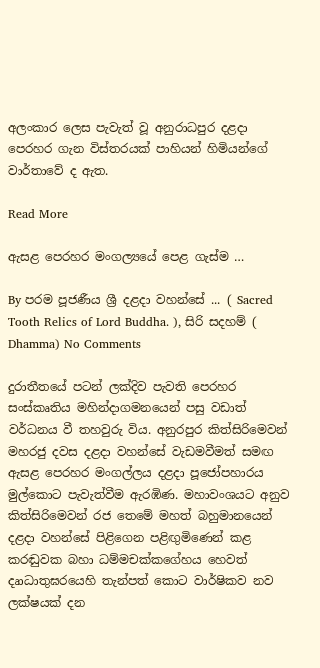අලංකාර ලෙස පැවැත් වූ අනුරාධපුර දළදා පෙරහර ගැන විස්තරයක් පාහියන් හිමියන්ගේ වාර්තාවේ ද ඇත.

Read More

ඇසළ පෙරහර මංගල්‍යයේ පෙළ ගැස්ම …

By පරම පූජණීය ශ්‍රී දළදා වහන්සේ ... ( Sacred Tooth Relics of Lord Buddha. ), සිරි සදහම් ( Dhamma) No Comments

දුරාතීතයේ පටන් ලක්දිව පැවති පෙරහර සංස්කෘතිය මහින්දාගමනයෙන් පසු වඩාත් වර්ධනය වී තහවුරු විය. අනුරපුර කිත්සිරිමෙවන් මහරජු දවස දළදා වහන්සේ වැඩමවීමත් සමඟ ඇසළ පෙරහර මංගල්ලය දළදා පූජෝපහාරය මුල්කොට පැවැත්වීම ඇරඹිණ. මහාවංශයට අනුව කිත්සිරිමෙවන් රජ තෙමේ මහත් බහුමානයෙන් දළදා වහන්සේ පිළිගෙන පළිඟුමිණෙන් කළ කරඬුවක බහා ධම්මචක්කගේහය හෙවත් දෘාධාතුඝරයෙහි තැන්පත් කොට වාර්ෂිකව නව ලක්ෂයක් දන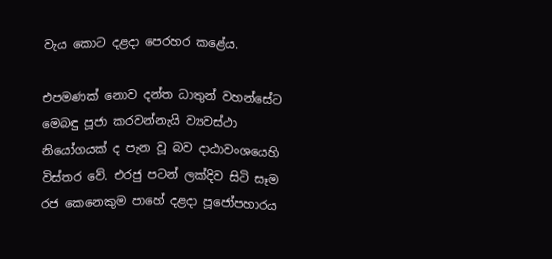වැය කොට දළදා පෙරහර කළේය.

එපමණක් නොව දන්ත ධාතුන් වහන්සේට මෙබඳු පූජා කරවන්නැයි ව්‍යවස්ථා නියෝගයක් ද පැන වූ බව දාඨාවංශයෙහි විස්තර වේ. එරජු පටන් ලක්දිව සිටි සෑම රජ කෙනෙකුම පාහේ දළදා පූජෝපහාරය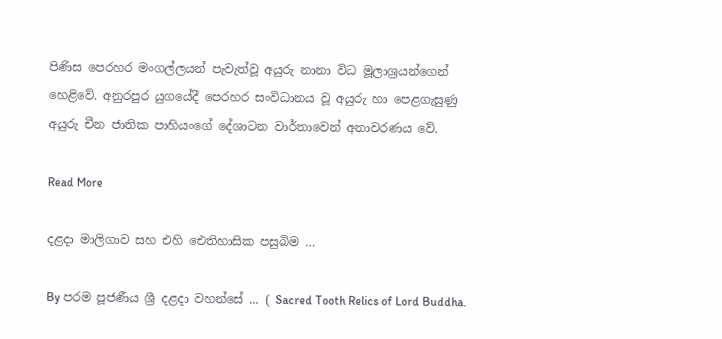පිණිස පෙරහර මංගල්ලයන් පැවැත්වූ අයුරු නානා විධ මූලාශ්‍රයන්ගෙන් හෙළිවේ. අනුරපුර යුගයේදී පෙරහර සංවිධානය වූ අයුරු හා පෙළගැසුණු අයුරු චීන ජාතික පාහියංගේ දේශාටන වාර්තාවෙන් අනාවරණය වේ.

Read More

දළදා මාලිගාව සහ එහි ඓතිහාසික පසුබිම …

By පරම පූජණීය ශ්‍රී දළදා වහන්සේ ... ( Sacred Tooth Relics of Lord Buddha.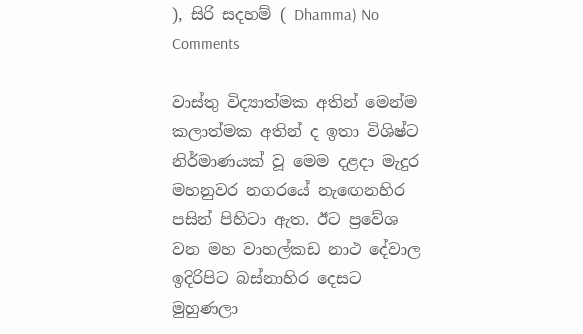), සිරි සදහම් ( Dhamma) No Comments

වාස්තු විද්‍යාත්මක අතින් මෙන්ම කලාත්මක අතින් ද ඉතා විශිෂ්ට නිර්මාණයක් වූ මෙම දළදා මැදුර මහනුවර නගරයේ නැඟෙනහිර පසින් පිහිටා ඇත. ඊට ප්‍රවේශ වන මහ වාහල්කඩ නාථ දේවාල ඉදිරිපිට බස්නාහිර දෙසට මුහුණලා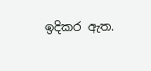ඉදිකර ඇත.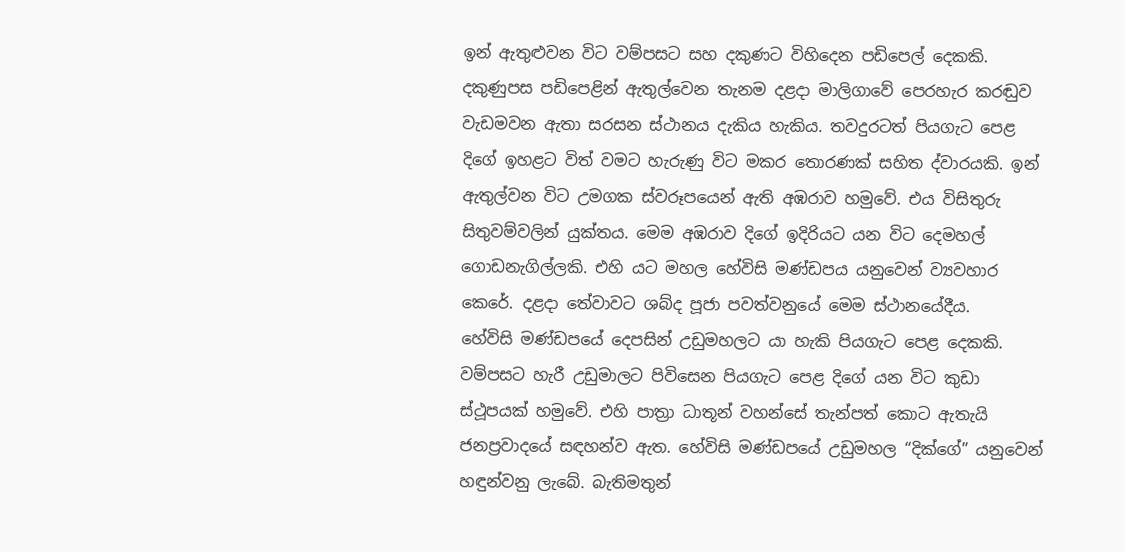ඉන් ඇතුළුවන විට වම්පසට සහ දකුණට විහිදෙන පඩිපෙල් දෙකකි. දකුණුපස පඩිපෙළින් ඇතුල්වෙන තැනම දළදා මාලිගාවේ පෙරහැර කරඬුව වැඩමවන ඇතා සරසන ස්ථානය දැකිය හැකිය. තවදුරටත් පියගැට පෙළ දිගේ ඉහළට විත් වමට හැරුණු විට මකර තොරණක් සහිත ද්වාරයකි. ඉන් ඇතුල්වන විට උමගක ස්වරූපයෙන් ඇති අඹරාව හමුවේ. එය විසිතුරු සිතුවම්වලින් යුක්තය. මෙම අඹරාව දිගේ ඉදිරියට යන විට දෙමහල් ගොඩනැගිල්ලකි. එහි යට මහල හේවිසි මණ්ඩපය යනුවෙන් ව්‍යවහාර කෙරේ. දළදා තේවාවට ශබ්ද පූජා පවත්වනුයේ මෙම ස්ථානයේදීය.
හේවිසි මණ්ඩපයේ දෙපසින් උඩුමහලට යා හැකි පියගැට පෙළ දෙකකි. වම්පසට හැරී උඩුමාලට පිවිසෙන පියගැට පෙළ දිගේ යන විට කුඩා ස්ථූපයක් හමුවේ. එහි පාත්‍රා ධාතූන් වහන්සේ තැන්පත් කොට ඇතැයි ජනප්‍රවාදයේ සඳහන්ව ඇත. හේවිසි මණ්ඩපයේ උඩුමහල “දික්ගේ” යනුවෙන් හඳුන්වනු ලැබේ. බැතිමතුන්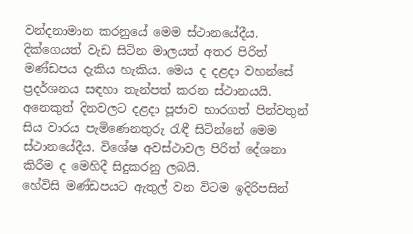වන්දනාමාන කරනුයේ මෙම ස්ථානයේදීය. දික්ගෙයත් වැඩ සිටින මාලයත් අතර පිරිත් මණ්ඩපය දැකිය හැකිය. මෙය ද දළදා වහන්සේ ප්‍රදර්ශනය සඳහා තැන්පත් කරන ස්ථානයයි. අනෙකුත් දිනවලට දළදා පූජාව භාරගත් පින්වතුන් සිය වාරය පැමිණෙනතුරු රැඳී සිටින්නේ මෙම ස්ථානයේදීය. විශේෂ අවස්ථාවල පිරිත් දේශනා කිරීම ද මෙහිදී සිදුකරනු ලබයි.
හේවිසි මණ්ඩපයට ඇතුල් වන විටම ඉදිරිපසින්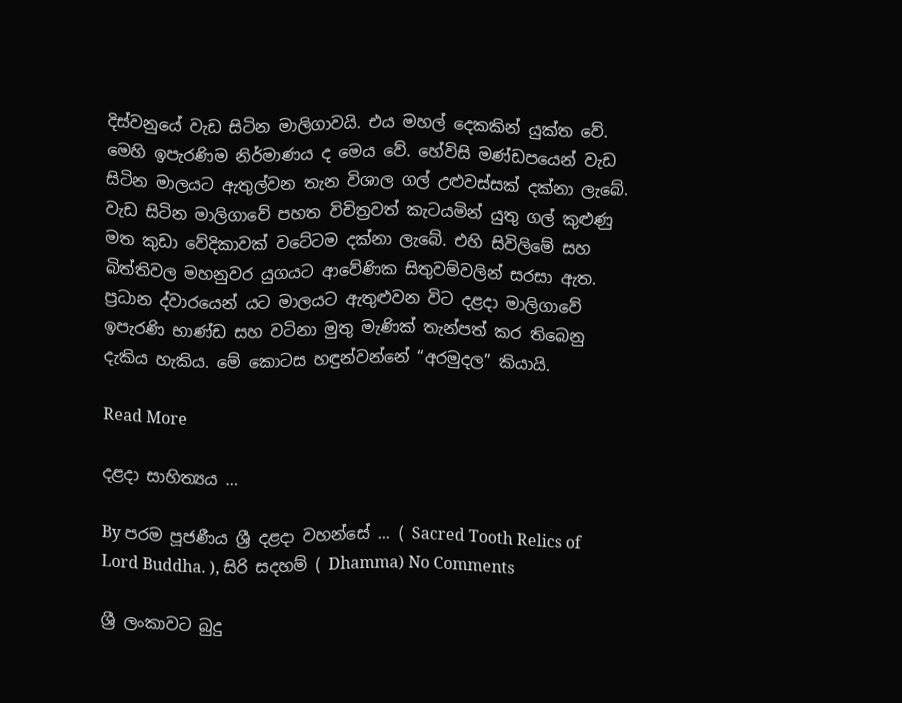දිස්වනුයේ වැඩ සිටින මාලිගාවයි. එය මහල් දෙකකින් යුක්ත වේ. මෙහි ඉපැරණිම නිර්මාණය ද මෙය වේ. හේවිසි මණ්ඩපයෙන් වැඩ සිටින මාලයට ඇතුල්වන තැන විශාල ගල් උළුවස්සක් දක්නා ලැබේ. වැඩ සිටින මාලිගාවේ පහත විචිත්‍රවත් කැටයමින් යුතු ගල් කුළුණු මත කුඩා වේදිකාවක් වටේටම දක්නා ලැබේ. එහි සිවිලිමේ සහ බිත්තිවල මහනුවර යුගයට ආවේණික සිතුවම්වලින් සරසා ඇත. ප්‍රධාන ද්වාරයෙන් යට මාලයට ඇතුළුවන විට දළදා මාලිගාවේ ඉපැරණි භාණ්ඩ සහ වටිනා මුතු මැණික් තැන්පත් කර තිබෙනු දැකිය හැකිය. මේ කොටස හඳුන්වන්නේ “අරමුදල” කියායි.

Read More

දළදා සාහිත්‍යය …

By පරම පූජණීය ශ්‍රී දළදා වහන්සේ ... ( Sacred Tooth Relics of Lord Buddha. ), සිරි සදහම් ( Dhamma) No Comments

ශ්‍රී ලංකාවට බුදු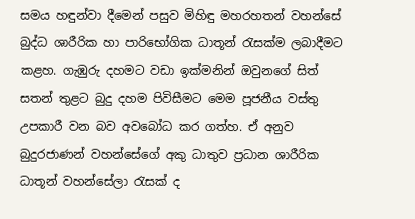සමය හඳුන්වා දීමෙන් පසුව මිහිඳු මහරහතන් වහන්සේ බුද්ධ ශාරීරික හා පාරිභෝගික ධාතූන් රැසක්ම ලබාදීමට කළහ. ගැඹුරු දහමට වඩා ඉක්මනින් ඔවුනගේ සිත් සතන් තුළට බුදු දහම පිවිසීමට මෙම පූජනීය වස්තු උපකාරී වන බව අවබෝධ කර ගත්හ. ඒ අනුව බුදුරජාණන් වහන්සේගේ අකු ධාතුව ප්‍රධාන ශාරීරික ධාතූන් වහන්සේලා රැසක් ද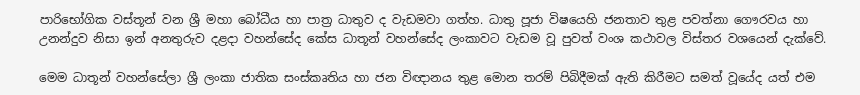පාරිභෝගික වස්තූන් වන ශ්‍රී මහා බෝධීය හා පාත්‍ර ධාතුව ද වැඩමවා ගත්හ. ධාතු පූජා විෂයෙහි ජනතාව තුළ පවත්නා ගෞරවය හා උනන්දුව නිසා ඉන් අනතුරුව දළදා වහන්සේද කේස ධාතූන් වහන්සේද ලංකාවට වැඩම වූ පුවත් වංශ කථාවල විස්තර වශයෙන් දැක්වේ.

මෙම ධාතූන් වහන්සේලා ශ්‍රී ලංකා ජාතික සංස්කෘතිය හා ජන විඥානය තුළ මොන තරම් පිබිදීමක් ඇති කිරීමට සමත් වූයේද යත් එම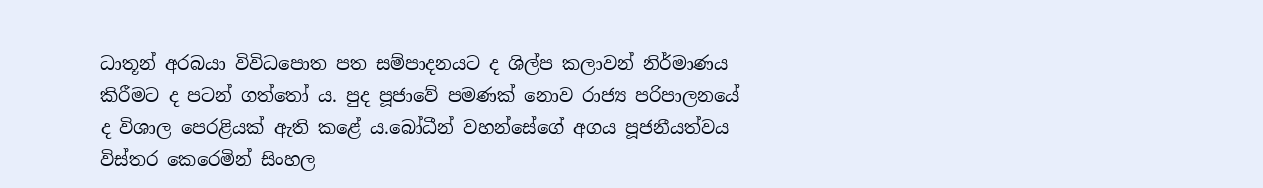ධාතූන් අරබයා විවිධපොත පත සම්පාදනයට ද ශිල්ප කලාවන් නිර්මාණය කිරීමට ද පටන් ගත්තෝ ය. පුද පූජාවේ පමණක් නොව රාජ්‍ය පරිපාලනයේ ද විශාල පෙරළියක් ඇති කළේ ය.බෝධීන් වහන්සේගේ අගය පූජනීයත්වය විස්තර කෙරෙමින් සිංහල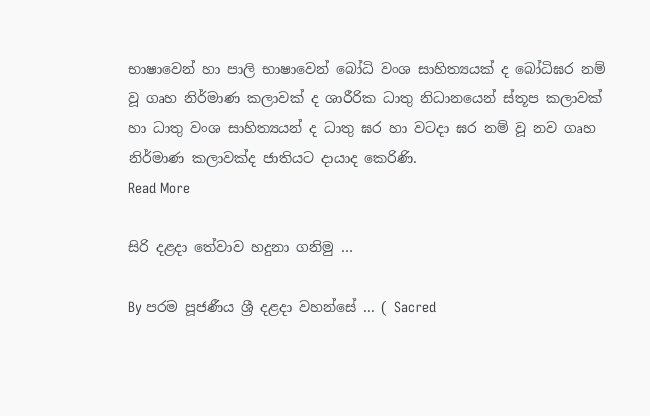භාෂාවෙන් හා පාලි භාෂාවෙන් බෝධි වංශ සාහිත්‍යයක් ද බෝධිඝර නම් වූ ගෘහ නිර්මාණ කලාවක් ද ශාරීරික ධාතු නිධානයෙන් ස්තූප කලාවක් හා ධාතු වංශ සාහිත්‍යයන් ද ධාතු ඝර හා වටදා ඝර නම් වූ නව ගෘහ නිර්මාණ කලාවක්ද ජාතියට දායාද කෙරිණි.
Read More

සිරි දළදා තේවාව හදුනා ගනිමු …

By පරම පූජණීය ශ්‍රී දළදා වහන්සේ ... ( Sacred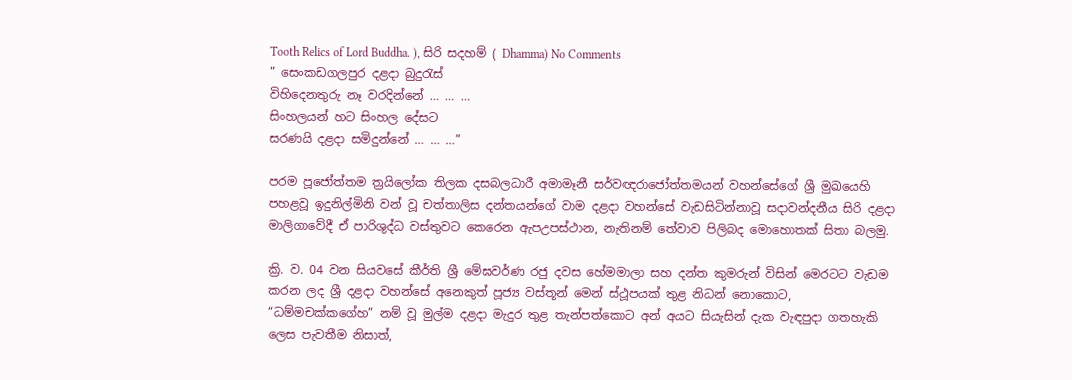Tooth Relics of Lord Buddha. ), සිරි සදහම් ( Dhamma) No Comments
” සෙංකඩගලපුර දළදා බුදුරැස්
විහිදෙනතුරු නෑ වරදින්නේ … … …
සිංහලයන් හට සිංහල දේසට
සරණයි දළදා සමිදුන්නේ … … …”

පරම පූජෝත්තම ත්‍රයිලෝක තිලක දසබලධාරී අමාමෑනී සර්වඥරාජෝත්තමයන් වහන්සේගේ ශ්‍රී මුඛයෙහි පහළවූ ඉදුනිල්මිනි වන් වූ චත්තාලිස දන්තයන්ගේ වාම දළදා වහන්සේ වැඩසිටින්නාවූ සදාවන්දනීය සිරි දළදා මාලිගාවේදී ඒ පාරිශුද්ධ වස්තුවට කෙරෙන ඇපඋපස්ථාන, නැතිනම් තේවාව පිලිබද මොහොතක් සිතා බලමු.

ක්‍රි. ව. 04 වන සියවසේ කීර්ති ශ්‍රී මේඝවර්ණ රජු දවස හේමමාලා සහ දන්ත කුමරුන් විසින් මෙරටට වැඩම කරන ලද ශ්‍රී දළදා වහන්සේ අනෙකුත් පූජ්‍ය වස්තූන් මෙන් ස්ථූපයක් තුළ නිධන් නොකොට, “ධම්මචක්කගේහ” නම් වූ මුල්ම දළදා මැදුර තුළ තැන්පත්කොට අන් අයට සියැසින් දැක වැඳපුදා ගතහැකි ලෙස පැවතීම නිසාත්,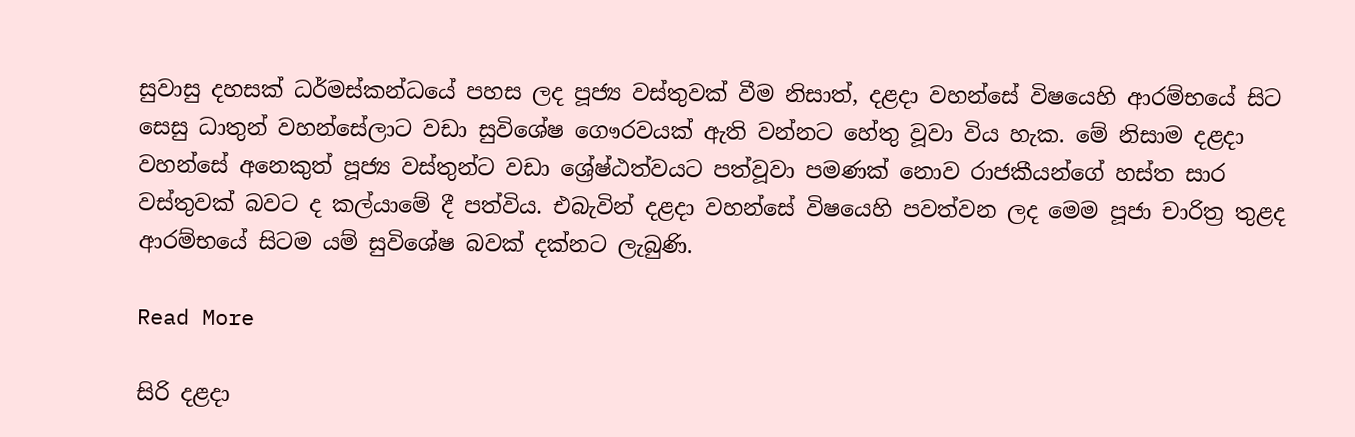සුවාසු දහසක් ධර්මස්කන්ධයේ පහස ලද පූජ්‍ය වස්තුවක් වීම නිසාත්, දළදා වහන්සේ විෂයෙහි ආරම්භයේ සිට සෙසු ධාතුන් වහන්සේලාට වඩා සුවිශේෂ ගෞරවයක් ඇති වන්නට හේතු වූවා විය හැක. මේ නිසාම දළදා වහන්සේ අනෙකුත් පූජ්‍ය වස්තුන්ට වඩා ශ්‍රේෂ්ඨත්වයට පත්වූවා පමණක් නොව රාජකීයන්ගේ හස්ත සාර වස්තුවක් බවට ද කල්යාමේ දී පත්විය. එබැවින් දළදා වහන්සේ විෂයෙහි පවත්වන ලද මෙම පූජා චාරිත්‍ර තුළද ආරම්භයේ සිටම යම් සුවිශේෂ බවක් දක්නට ලැබුණි.

Read More

සිරි දළදා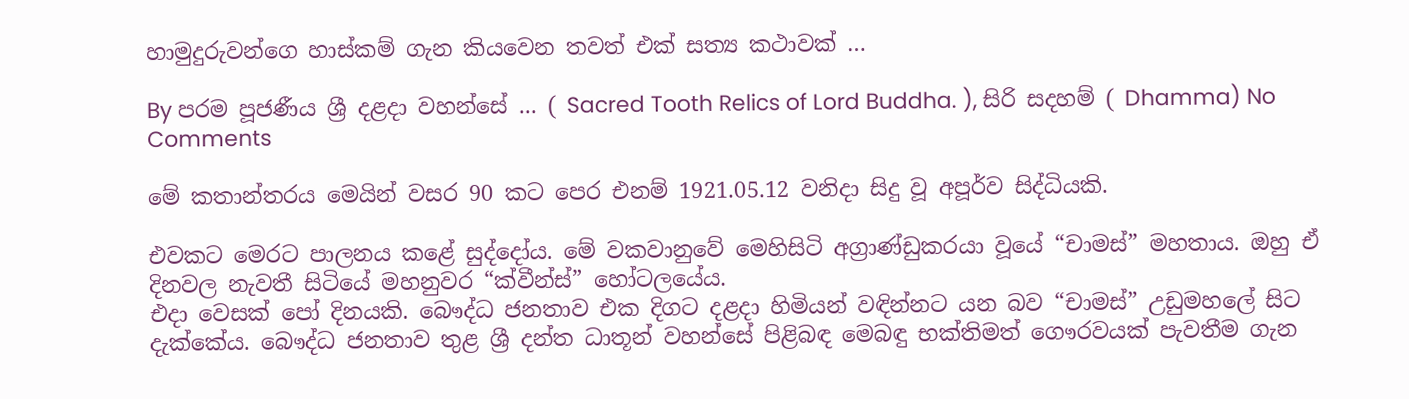හාමුදුරුවන්ගෙ හාස්කම් ගැන කියවෙන තවත් එක් සත්‍ය කථාවක් …

By පරම පූජණීය ශ්‍රී දළදා වහන්සේ ... ( Sacred Tooth Relics of Lord Buddha. ), සිරි සදහම් ( Dhamma) No Comments

මේ කතාන්තරය මෙයින් වසර 90 කට පෙර එනම් 1921.05.12 වනිදා සිදු වූ අපූර්ව සිද්ධියකි.

එවකට මෙරට පාලනය කළේ සුද්දෝය. මේ වකවානුවේ මෙහිසිටි අග්‍රාණ්‌ඩුකරයා වූයේ “චාමස්‌” මහතාය. ඔහු ඒ දිනවල නැවතී සිටියේ මහනුවර “ක්‌වීන්ස්‌” හෝටලයේය.
එදා වෙසක්‌ පෝ දිනයකි. බෞද්ධ ජනතාව එක දිගට දළදා හිමියන් වඳින්නට යන බව “චාමස්‌” උඩුමහලේ සිට දැක්‌කේය. බෞද්ධ ජනතාව තුළ ශ්‍රී දන්ත ධාතූන් වහන්සේ පිළිබඳ මෙබඳු භක්‌තිමත් ගෞරවයක්‌ පැවතීම ගැන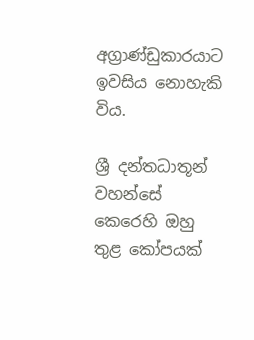අග්‍රාණ්‌ඩුකාරයාට ඉවසිය නොහැකි විය.

ශ්‍රී දන්තධාතූන් වහන්සේ කෙරෙහි ඔහු තුළ කෝපයක්‌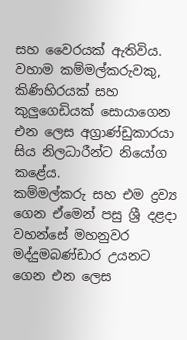සහ වෛරයක්‌ ඇතිවිය. වහාම කම්මල්කරුවකු, කිණිහිරයක්‌ සහ කුලුගෙඩියක්‌ සොයාගෙන එන ලෙස අග්‍රාණ්‌ඩුකාරයා සිය නිලධාරීන්ට නියෝග කළේය.
කම්මල්කරු සහ එම ද්‍රව්‍ය ගෙන ඒමෙන් පසු ශ්‍රී දළදා වහන්සේ මහනුවර මද්දුමබණ්‌ඩාර උයනට ගෙන එන ලෙස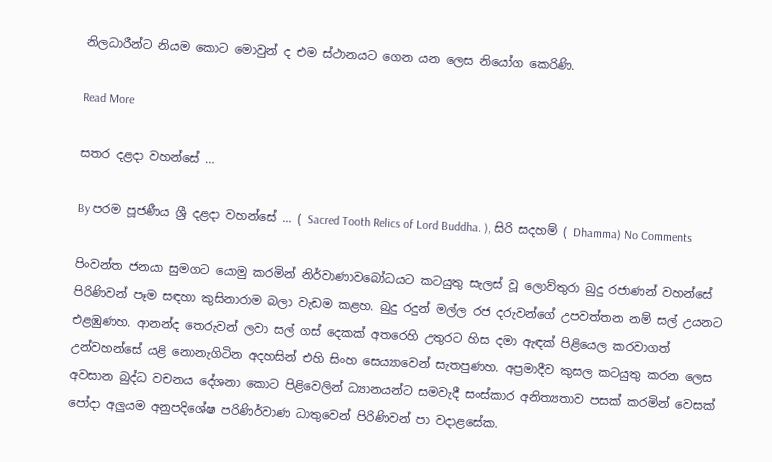නිලධාරීන්ට නියම කොට මොවුන් ද එම ස්‌ථානයට ගෙන යන ලෙස නියෝග කෙරිණි.

Read More

සතර දළදා වහන්සේ …

By පරම පූජණීය ශ්‍රී දළදා වහන්සේ ... ( Sacred Tooth Relics of Lord Buddha. ), සිරි සදහම් ( Dhamma) No Comments

පිංවන්ත ජනයා සුමගට යොමු කරමින් නිර්වාණාවබෝධයට කටයුතු සැලස් වූ ලොව්තුරා බුදු රජාණන් වහන්සේ පිරිණිවන් පෑම සඳහා කුසිනාරාම බලා වැඩම කළහ. බුදු රදුන් මල්ල රජ දරුවන්ගේ උපවත්තන නම් සල් උයනට එළඹුණහ. ආනන්ද තෙරුවන් ලවා සල් ගස් දෙකක් අතරෙහි උතුරට හිස දමා ඇඳක් පිළියෙල කරවාගත් උන්වහන්සේ යළි නොනැගිටින අදහසින් එහි සිංහ සෙය්‍යාවෙන් සැතපුණහ. අප්‍රමාදීව කුසල කටයුතු කරන ලෙස අවසාන බුද්ධ වචනය දේශනා කොට පිළිවෙලින් ධ්‍යානයන්ට සමවැදී සංස්කාර අනිත්‍යතාව පසක් කරමින් වෙසක් පෝදා අලුයම අනුපදිශේෂ පරිණිර්වාණ ධාතුවෙන් පිරිණිවන් පා වදාළසේක.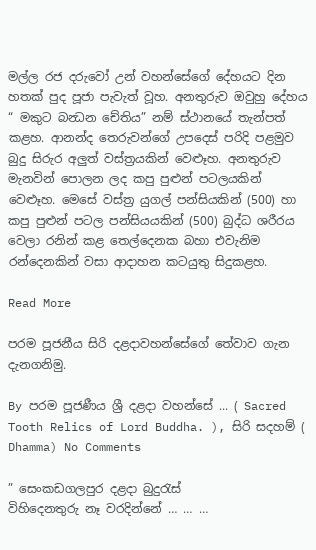මල්ල රජ දරුවෝ උන් වහන්සේගේ දේහයට දින හතක් පුද පූජා පැවැත් වූහ. අනතුරුව ඔවුහු දේහය “ මකුට බන්‍ධන චේතිය” නම් ස්ථානයේ තැන්පත් කළහ. ආනන්ද තෙරුවන්ගේ උපදෙස් පරිදි පළමුව බුදු සිරුර අලුත් වස්ත්‍රයකින් වෙළුෑහ. අනතුරුව මැනවින් පොලන ලද කපු පුළුන් පටලයකින් වෙළුෑහ. මෙසේ වස්ත්‍ර යුගල් පන්සියකින් (500) හා කපු පුළුන් පටල පන්සියයකින් (500) බුද්ධ ශරීරය වෙලා රනින් කළ තෙල්දෙනක බහා එවැනිම රන්දෙනකින් වසා ආදාහන කටයුතු සිදුකළහ.

Read More

පරම පූජනීය සිරි දළදාවහන්සේ‍ගේ තේවාව ගැන දැනගනිමු.

By පරම පූජණීය ශ්‍රී දළදා වහන්සේ ... ( Sacred Tooth Relics of Lord Buddha. ), සිරි සදහම් ( Dhamma) No Comments

” සෙංකඩගලපුර දළදා බුදුරැස්
විහිදෙනතුරු නෑ වරදින්නේ … … …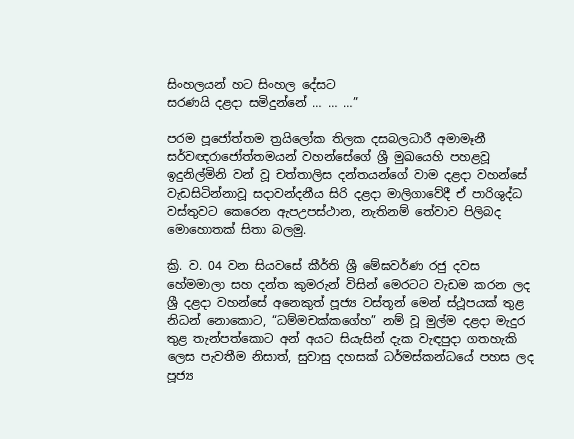සිංහලයන් හට සිංහල දේසට
සරණයි දළදා සමිදුන්නේ … … …”

පරම පූජෝත්තම ත්‍රයිලෝක තිලක දසබලධාරී අමාමෑනී සර්වඥරාජෝත්තමයන් වහන්සේගේ ශ්‍රී මුඛයෙහි පහළවූ ඉදුනිල්මිනි වන් වූ චත්තාලිස දන්තයන්ගේ වාම දළදා වහන්සේ වැඩසිටින්නාවූ සදාවන්දනීය සිරි දළදා මාලිගාවේදී ඒ පාරිශුද්ධ වස්තුවට කෙරෙන ඇපඋපස්ථාන, නැතිනම් තේවාව පිලිබද මොහොතක් සිතා බලමු.

ක්‍රි. ව. 04 වන සියවසේ කීර්ති ශ්‍රී මේඝවර්ණ රජු දවස හේමමාලා සහ දන්ත කුමරුන් විසින් මෙරටට වැඩම කරන ලද ශ්‍රී දළදා වහන්සේ අනෙකුත් පූජ්‍ය වස්තූන් මෙන් ස්ථූපයක් තුළ නිධන් නොකොට, “ධම්මචක්කගේහ” නම් වූ මුල්ම දළදා මැදුර තුළ තැන්පත්කොට අන් අයට සියැසින් දැක වැඳපුදා ගතහැකි ලෙස පැවතීම නිසාත්, සුවාසු දහසක් ධර්මස්කන්ධයේ පහස ලද පූජ්‍ය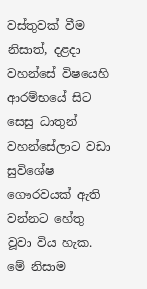වස්තුවක් වීම නිසාත්, දළදා වහන්සේ විෂයෙහි ආරම්භයේ සිට සෙසු ධාතුන් වහන්සේලාට වඩා සුවිශේෂ ගෞරවයක් ඇති වන්නට හේතු වූවා විය හැක. මේ නිසාම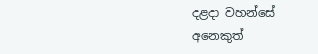දළදා වහන්සේ අනෙකුත්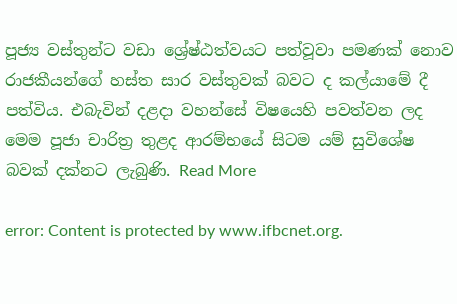පූජ්‍ය වස්තුන්ට වඩා ශ්‍රේෂ්ඨත්වයට පත්වූවා පමණක් නොව රාජකීයන්ගේ හස්ත සාර වස්තුවක් බවට ද කල්යාමේ දී පත්විය. එබැවින් දළදා වහන්සේ විෂයෙහි පවත්වන ලද මෙම පූජා චාරිත්‍ර තුළද ආරම්භයේ සිටම යම් සුවිශේෂ බවක් දක්නට ලැබුණි. Read More

error: Content is protected by www.ifbcnet.org.